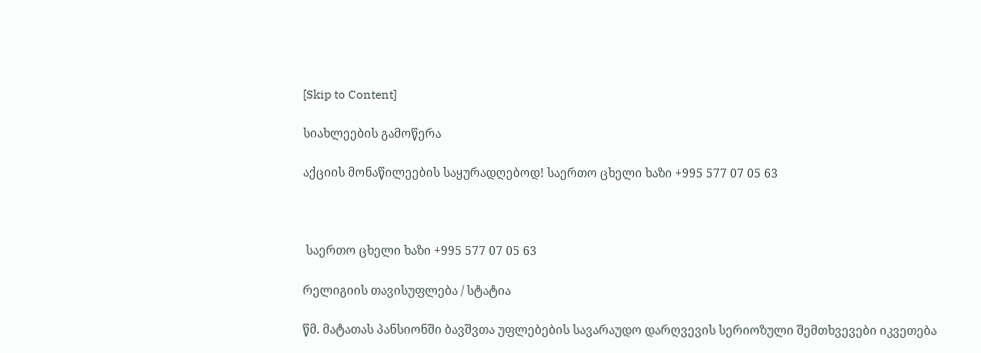[Skip to Content]

სიახლეების გამოწერა

აქციის მონაწილეების საყურადღებოდ! საერთო ცხელი ხაზი +995 577 07 05 63



 საერთო ცხელი ხაზი +995 577 07 05 63

რელიგიის თავისუფლება / სტატია

წმ. მატათას პანსიონში ბავშვთა უფლებების სავარაუდო დარღვევის სერიოზული შემთხვევები იკვეთება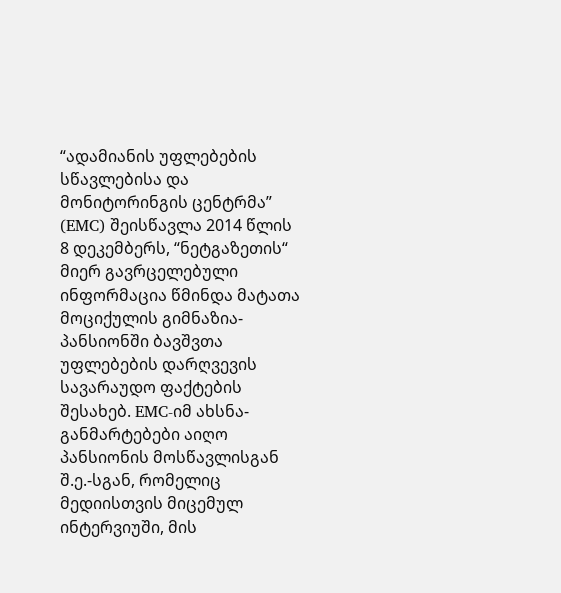“ადამიანის უფლებების სწავლებისა და მონიტორინგის ცენტრმა” (EMC) შეისწავლა 2014 წლის 8 დეკემბერს, “ნეტგაზეთის“ მიერ გავრცელებული ინფორმაცია წმინდა მატათა მოციქულის გიმნაზია-პანსიონში ბავშვთა უფლებების დარღვევის სავარაუდო ფაქტების შესახებ. EMC-იმ ახსნა-განმარტებები აიღო პანსიონის მოსწავლისგან შ.ე.-სგან, რომელიც მედიისთვის მიცემულ ინტერვიუში, მის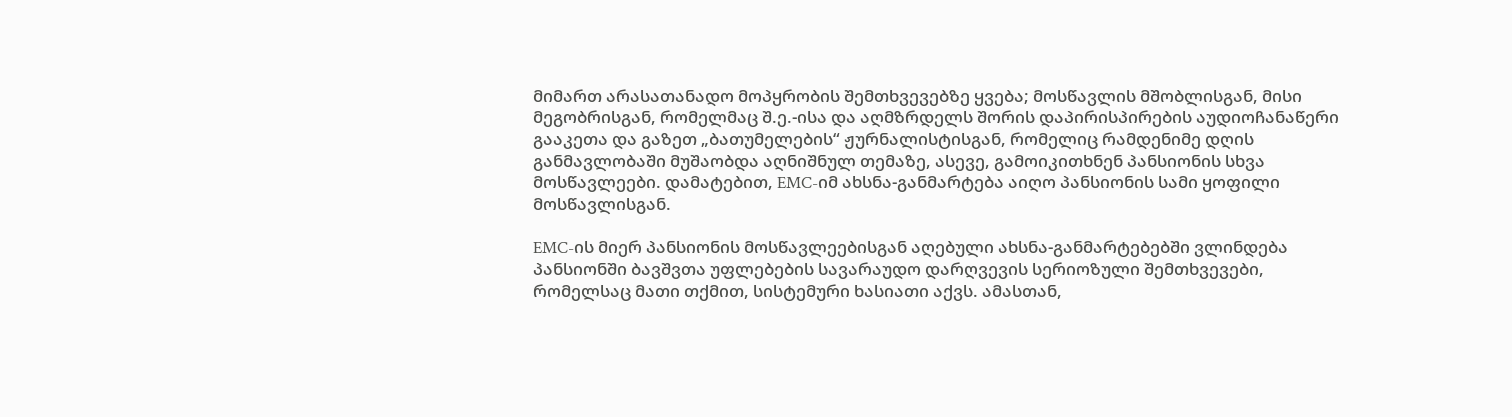მიმართ არასათანადო მოპყრობის შემთხვევებზე ყვება; მოსწავლის მშობლისგან, მისი მეგობრისგან, რომელმაც შ.ე.-ისა და აღმზრდელს შორის დაპირისპირების აუდიოჩანაწერი გააკეთა და გაზეთ „ბათუმელების“ ჟურნალისტისგან, რომელიც რამდენიმე დღის განმავლობაში მუშაობდა აღნიშნულ თემაზე, ასევე, გამოიკითხნენ პანსიონის სხვა მოსწავლეები. დამატებით, EMC-იმ ახსნა-განმარტება აიღო პანსიონის სამი ყოფილი მოსწავლისგან.

EMC-ის მიერ პანსიონის მოსწავლეებისგან აღებული ახსნა-განმარტებებში ვლინდება პანსიონში ბავშვთა უფლებების სავარაუდო დარღვევის სერიოზული შემთხვევები, რომელსაც მათი თქმით, სისტემური ხასიათი აქვს. ამასთან,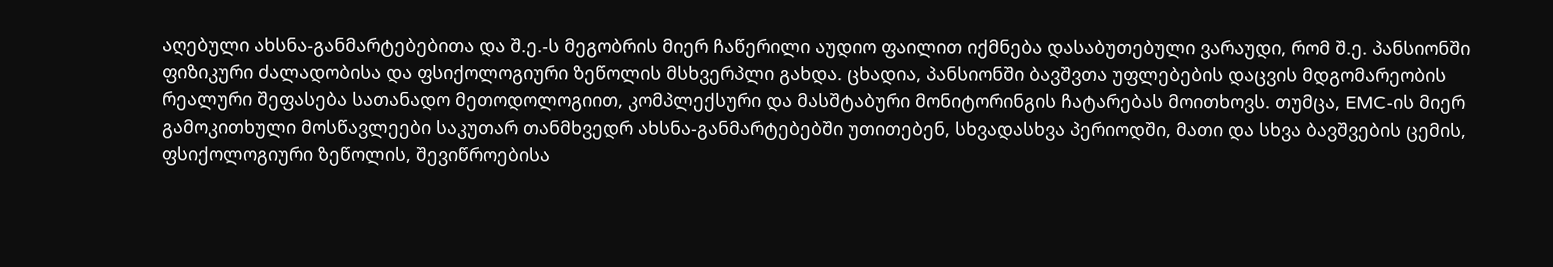აღებული ახსნა-განმარტებებითა და შ.ე.-ს მეგობრის მიერ ჩაწერილი აუდიო ფაილით იქმნება დასაბუთებული ვარაუდი, რომ შ.ე. პანსიონში ფიზიკური ძალადობისა და ფსიქოლოგიური ზეწოლის მსხვერპლი გახდა. ცხადია, პანსიონში ბავშვთა უფლებების დაცვის მდგომარეობის რეალური შეფასება სათანადო მეთოდოლოგიით, კომპლექსური და მასშტაბური მონიტორინგის ჩატარებას მოითხოვს. თუმცა, EMC-ის მიერ გამოკითხული მოსწავლეები საკუთარ თანმხვედრ ახსნა-განმარტებებში უთითებენ, სხვადასხვა პერიოდში, მათი და სხვა ბავშვების ცემის, ფსიქოლოგიური ზეწოლის, შევიწროებისა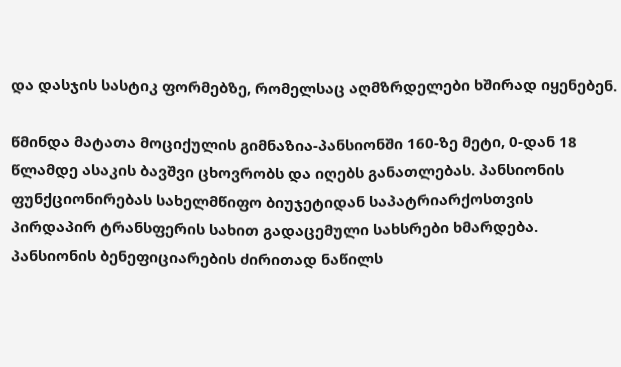და დასჯის სასტიკ ფორმებზე, რომელსაც აღმზრდელები ხშირად იყენებენ.

წმინდა მატათა მოციქულის გიმნაზია-პანსიონში 160-ზე მეტი, 0-დან 18 წლამდე ასაკის ბავშვი ცხოვრობს და იღებს განათლებას. პანსიონის ფუნქციონირებას სახელმწიფო ბიუჯეტიდან საპატრიარქოსთვის პირდაპირ ტრანსფერის სახით გადაცემული სახსრები ხმარდება. პანსიონის ბენეფიციარების ძირითად ნაწილს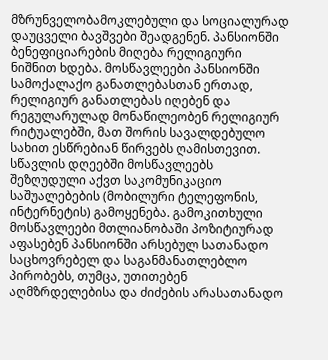მზრუნველობამოკლებული და სოციალურად დაუცველი ბავშვები შეადგენენ. პანსიონში ბენეფიციარების მიღება რელიგიური ნიშნით ხდება. მოსწავლეები პანსიონში სამოქალაქო განათლებასთან ერთად, რელიგიურ განათლებას იღებენ და რეგულარულად მონაწილეობენ რელიგიურ რიტუალებში, მათ შორის სავალდებულო სახით ესწრებიან წირვებს ღამისთევით. სწავლის დღეებში მოსწავლეებს შეზღუდული აქვთ საკომუნიკაციო საშუალებების (მობილური ტელეფონის, ინტერნეტის) გამოყენება. გამოკითხული მოსწავლეები მთლიანობაში პოზიტიურად აფასებენ პანსიონში არსებულ სათანადო საცხოვრებელ და საგანმანათლებლო პირობებს, თუმცა, უთითებენ აღმზრდელებისა და ძიძების არასათანადო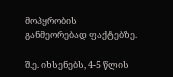მოპყრობის განმეორებად ფაქტებზე.

შ.ე. იხსენებს, 4-5 წლის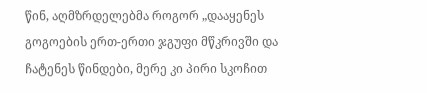წინ, აღმზრდელებმა როგორ „დააყენეს გოგოების ერთ-ერთი ჯგუფი მწკრივში და ჩატენეს წინდები, მერე კი პირი სკოჩით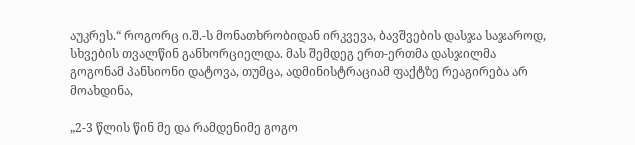აუკრეს.“ როგორც ი.შ.-ს მონათხრობიდან ირკვევა, ბავშვების დასჯა საჯაროდ, სხვების თვალწინ განხორციელდა. მას შემდეგ ერთ-ერთმა დასჯილმა გოგონამ პანსიონი დატოვა, თუმცა, ადმინისტრაციამ ფაქტზე რეაგირება არ მოახდინა,

„2-3 წლის წინ მე და რამდენიმე გოგო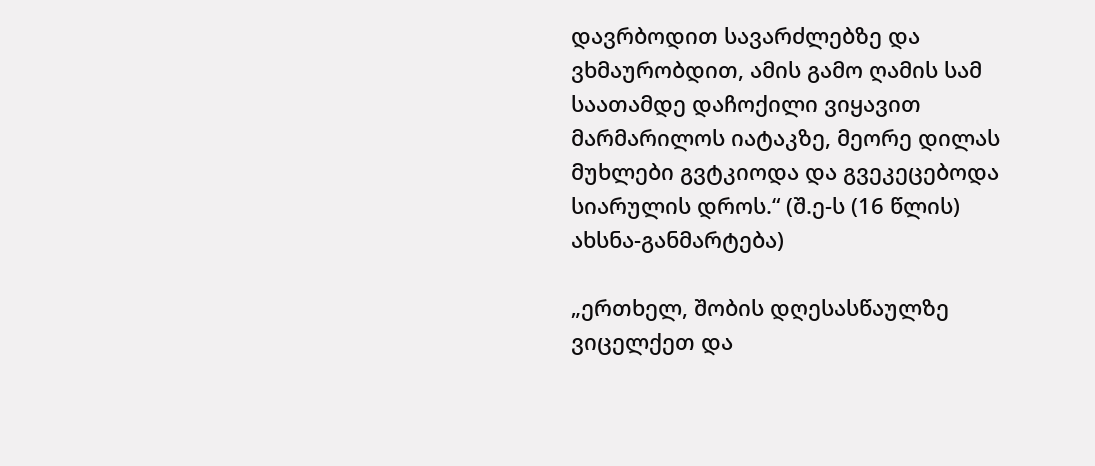დავრბოდით სავარძლებზე და ვხმაურობდით, ამის გამო ღამის სამ საათამდე დაჩოქილი ვიყავით მარმარილოს იატაკზე, მეორე დილას მუხლები გვტკიოდა და გვეკეცებოდა სიარულის დროს.“ (შ.ე-ს (16 წლის) ახსნა-განმარტება)

„ერთხელ, შობის დღესასწაულზე ვიცელქეთ და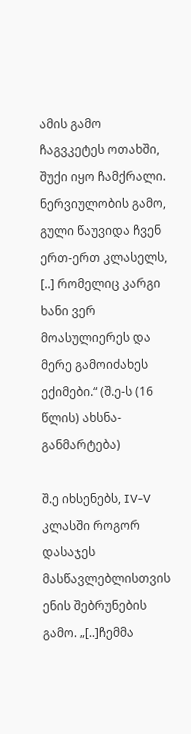ამის გამო ჩაგვკეტეს ოთახში, შუქი იყო ჩამქრალი. ნერვიულობის გამო, გული წაუვიდა ჩვენ ერთ-ერთ კლასელს, [..] რომელიც კარგი ხანი ვერ მოასულიერეს და მერე გამოიძახეს ექიმები.“ (შ.ე-ს (16 წლის) ახსნა-განმარტება)

შ.ე იხსენებს, IV-V კლასში როგორ დასაჯეს მასწავლებლისთვის ენის შებრუნების გამო. „[..]ჩემმა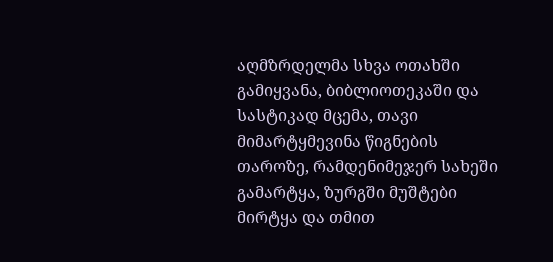აღმზრდელმა სხვა ოთახში გამიყვანა, ბიბლიოთეკაში და სასტიკად მცემა, თავი მიმარტყმევინა წიგნების თაროზე, რამდენიმეჯერ სახეში გამარტყა, ზურგში მუშტები მირტყა და თმით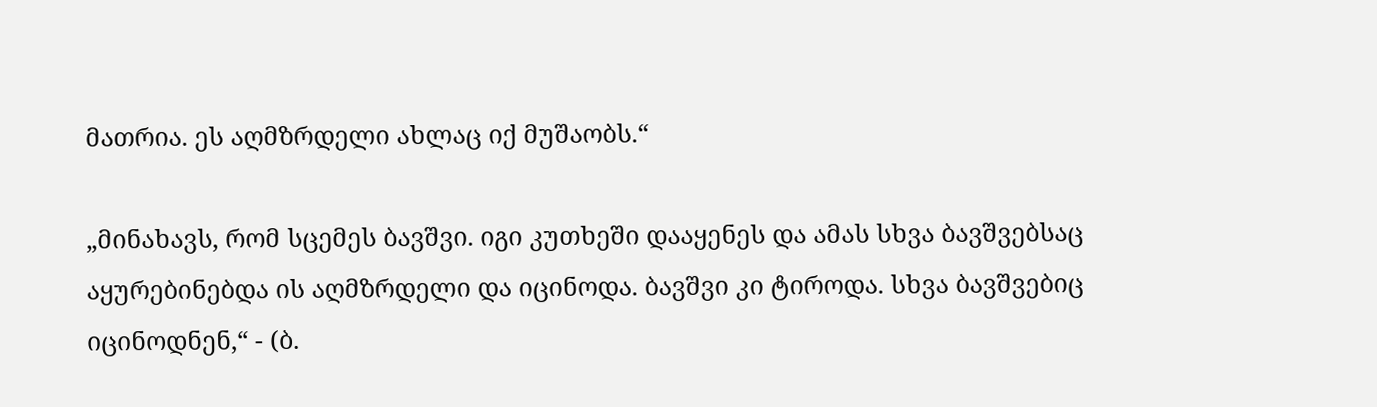მათრია. ეს აღმზრდელი ახლაც იქ მუშაობს.“

„მინახავს, რომ სცემეს ბავშვი. იგი კუთხეში დააყენეს და ამას სხვა ბავშვებსაც აყურებინებდა ის აღმზრდელი და იცინოდა. ბავშვი კი ტიროდა. სხვა ბავშვებიც იცინოდნენ,“ - (ბ.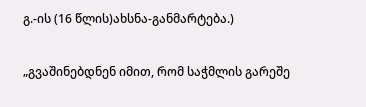გ.-ის (16 წლის)ახსნა-განმარტება.)

„გვაშინებდნენ იმით, რომ საჭმლის გარეშე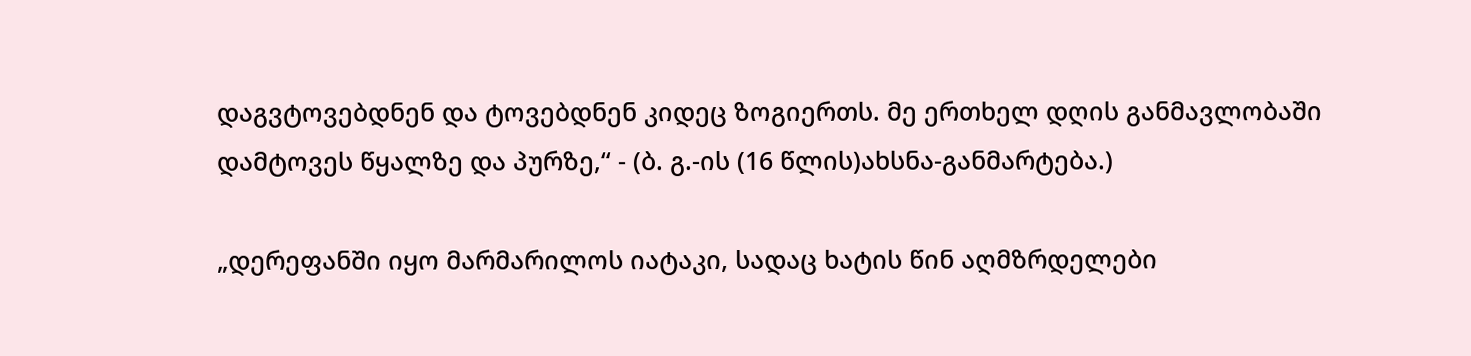დაგვტოვებდნენ და ტოვებდნენ კიდეც ზოგიერთს. მე ერთხელ დღის განმავლობაში დამტოვეს წყალზე და პურზე,“ - (ბ. გ.-ის (16 წლის)ახსნა-განმარტება.)

„დერეფანში იყო მარმარილოს იატაკი, სადაც ხატის წინ აღმზრდელები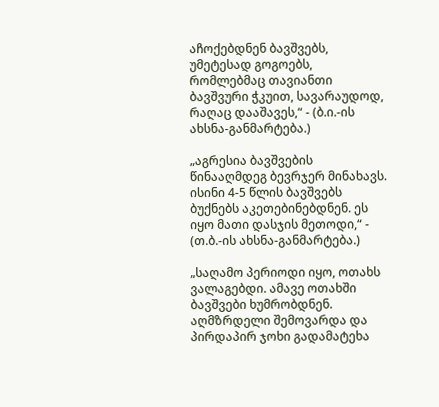აჩოქებდნენ ბავშვებს, უმეტესად გოგოებს, რომლებმაც თავიანთი ბავშვური ჭკუით, სავარაუდოდ, რაღაც დააშავეს,“ - (ბ.ი.-ის ახსნა-განმარტება.)

„აგრესია ბავშვების წინააღმდეგ ბევრჯერ მინახავს. ისინი 4-5 წლის ბავშვებს ბუქნებს აკეთებინებდნენ. ეს იყო მათი დასჯის მეთოდი,“ - (თ.ბ.-ის ახსნა-განმარტება.)

„საღამო პერიოდი იყო, ოთახს ვალაგებდი. ამავე ოთახში ბავშვები ხუმრობდნენ. აღმზრდელი შემოვარდა და პირდაპირ ჯოხი გადამატეხა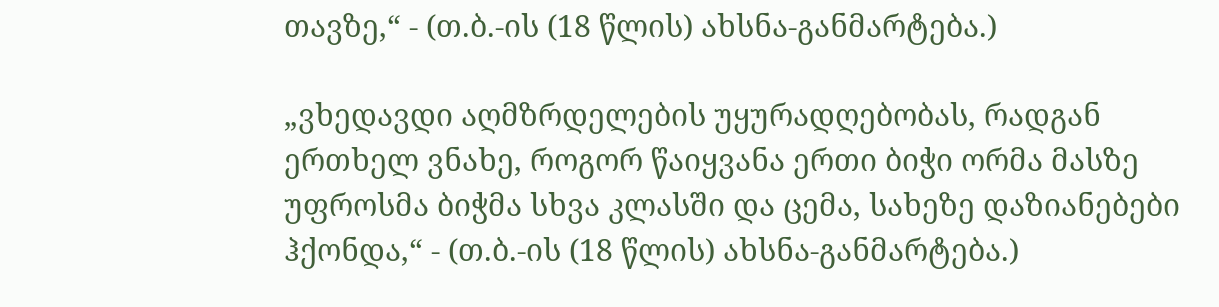თავზე,“ - (თ.ბ.-ის (18 წლის) ახსნა-განმარტება.)

„ვხედავდი აღმზრდელების უყურადღებობას, რადგან ერთხელ ვნახე, როგორ წაიყვანა ერთი ბიჭი ორმა მასზე უფროსმა ბიჭმა სხვა კლასში და ცემა, სახეზე დაზიანებები ჰქონდა,“ - (თ.ბ.-ის (18 წლის) ახსნა-განმარტება.)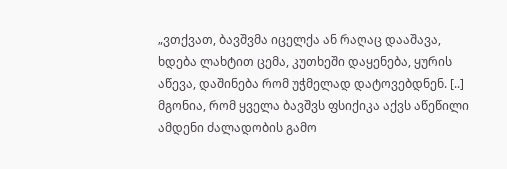„ვთქვათ, ბავშვმა იცელქა ან რაღაც დააშავა, ხდება ლახტით ცემა, კუთხეში დაყენება, ყურის აწევა, დაშინება რომ უჭმელად დატოვებდნენ. [..] მგონია, რომ ყველა ბავშვს ფსიქიკა აქვს აწეწილი ამდენი ძალადობის გამო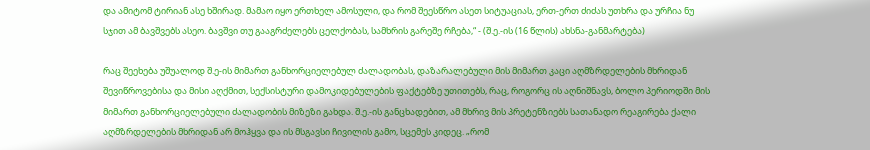და ამიტომ ტირიან ასე ხშირად. მამაო იყო ერთხელ ამოსული, და რომ შეესწრო ასეთ სიტუაციას, ერთ-ერთ ძიძას უთხრა და ურჩია ნუ სჯით ამ ბავშვებს ასეო. ბავშვი თუ გააგრძელებს ცელქობას, სამხრის გარეშე რჩება,“ - (შ.ე.-ის (16 წლის) ახსნა-განმარტება)

რაც შეეხება უშუალოდ შ.ე-ის მიმართ განხორციელებულ ძალადობას, დაზარალებული მის მიმართ კაცი აღმზრდელების მხრიდან შევიწროვებისა და მისი აღქმით, სექსისტური დამოკიდებულების ფაქტებზე უთითებს, რაც, როგორც ის აღნიშნავს, ბოლო პერიოდში მის მიმართ განხორციელებული ძალადობის მიზეზი გახდა. შ.ე.-ის განცხადებით, ამ მხრივ მის პრეტენზიებს სათანადო რეაგირება ქალი აღმზრდელების მხრიდან არ მოჰყვა და ის მსგავსი ჩივილის გამო, სცემეს კიდეც. „რომ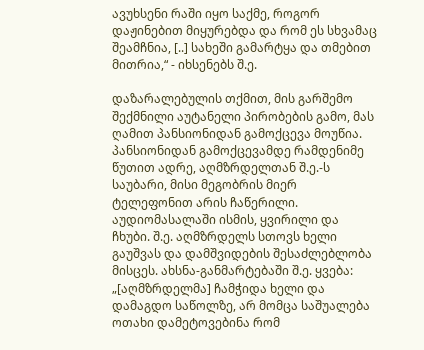ავუხსენი რაში იყო საქმე, როგორ დაჟინებით მიყურებდა და რომ ეს სხვამაც შეამჩნია, [..] სახეში გამარტყა და თმებით მითრია,“ - იხსენებს შ.ე.

დაზარალებულის თქმით, მის გარშემო შექმნილი აუტანელი პირობების გამო, მას ღამით პანსიონიდან გამოქცევა მოუწია. პანსიონიდან გამოქცევამდე რამდენიმე წუთით ადრე, აღმზრდელთან შ.ე.-ს საუბარი, მისი მეგობრის მიერ ტელეფონით არის ჩაწერილი. აუდიომასალაში ისმის, ყვირილი და ჩხუბი. შ.ე. აღმზრდელს სთოვს ხელი გაუშვას და დამშვიდების შესაძლებლობა მისცეს. ახსნა-განმარტებაში შ.ე. ყვება: „[აღმზრდელმა] ჩამჭიდა ხელი და დამაგდო საწოლზე, არ მომცა საშუალება ოთახი დამეტოვებინა რომ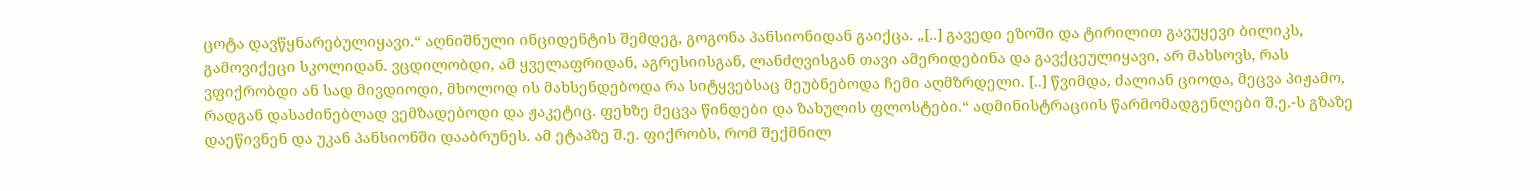ცოტა დავწყნარებულიყავი.“ აღნიშნული ინციდენტის შემდეგ, გოგონა პანსიონიდან გაიქცა. „[..] გავედი ეზოში და ტირილით გავუყევი ბილიკს, გამოვიქეცი სკოლიდან. ვცდილობდი, ამ ყველაფრიდან, აგრესიისგან, ლანძღვისგან თავი ამერიდებინა და გავქცეულიყავი, არ მახსოვს, რას ვფიქრობდი ან სად მივდიოდი, მხოლოდ ის მახსენდებოდა რა სიტყვებსაც მეუბნებოდა ჩემი აღმზრდელი. [..] წვიმდა, ძალიან ციოდა, მეცვა პიჟამო, რადგან დასაძინებლად ვემზადებოდი და ჟაკეტიც. ფეხზე მეცვა წინდები და ზახულის ფლოსტები.“ ადმინისტრაციის წარმომადგენლები შ.ე.-ს გზაზე დაეწივნენ და უკან პანსიონში დააბრუნეს. ამ ეტაპზე შ.ე. ფიქრობს, რომ შექმნილ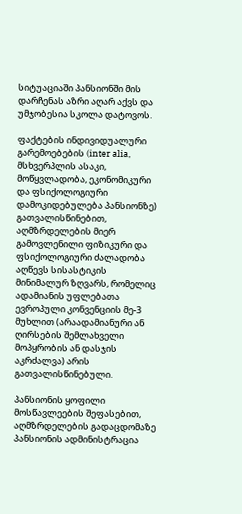სიტუაციაში პანსიონში მის დარჩენას აზრი აღარ აქვს და უმჯობესია სკოლა დატოვოს.

ფაქტების ინდივიდუალური გარემოებების (inter alia, მსხვერპლის ასაკი, მოწყვლადობა, ეკონომიკური და ფსიქოლოგიური დამოკიდებულება პანსიონზე) გათვალისწინებით, აღმზრდელების მიერ გამოვლენილი ფიზიკური და ფსიქოლოგიური ძალადობა აღწევს სისასტიკის მინიმალურ ზღვარს, რომელიც ადამიანის უფლებათა ევროპული კონვენციის მე-3 მუხლით (არაადამიანური ან ღირსების შემლახველი მოპყრობის ან დასჯის აკრძალვა) არის გათვალისწინებული.

პანსიონის ყოფილი მოსწავლეების შეფასებით, აღმზრდელების გადაცდომაზე პანსიონის ადმინისტრაცია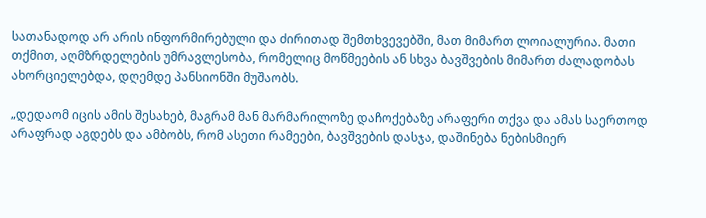სათანადოდ არ არის ინფორმირებული და ძირითად შემთხვევებში, მათ მიმართ ლოიალურია. მათი თქმით, აღმზრდელების უმრავლესობა, რომელიც მოწმეების ან სხვა ბავშვების მიმართ ძალადობას ახორციელებდა, დღემდე პანსიონში მუშაობს.

„დედაომ იცის ამის შესახებ, მაგრამ მან მარმარილოზე დაჩოქებაზე არაფერი თქვა და ამას საერთოდ არაფრად აგდებს და ამბობს, რომ ასეთი რამეები, ბავშვების დასჯა, დაშინება ნებისმიერ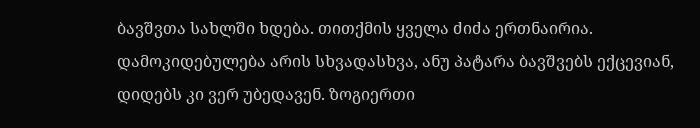ბავშვთა სახლში ხდება. თითქმის ყველა ძიძა ერთნაირია. დამოკიდებულება არის სხვადასხვა, ანუ პატარა ბავშვებს ექცევიან, დიდებს კი ვერ უბედავენ. ზოგიერთი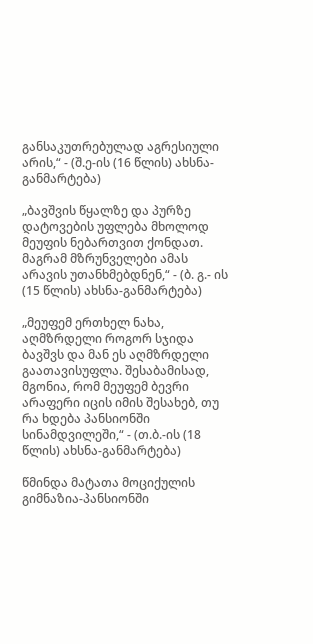განსაკუთრებულად აგრესიული არის,“ - (შ.ე-ის (16 წლის) ახსნა-განმარტება)

„ბავშვის წყალზე და პურზე დატოვების უფლება მხოლოდ მეუფის ნებართვით ქონდათ. მაგრამ მზრუნველები ამას არავის უთანხმებდნენ,“ - (ბ. გ.- ის (15 წლის) ახსნა-განმარტება)

„მეუფემ ერთხელ ნახა, აღმზრდელი როგორ სჯიდა ბავშვს და მან ეს აღმზრდელი გაათავისუფლა. შესაბამისად, მგონია, რომ მეუფემ ბევრი არაფერი იცის იმის შესახებ, თუ რა ხდება პანსიონში სინამდვილეში,“ - (თ.ბ.-ის (18 წლის) ახსნა-განმარტება)

წმინდა მატათა მოციქულის გიმნაზია-პანსიონში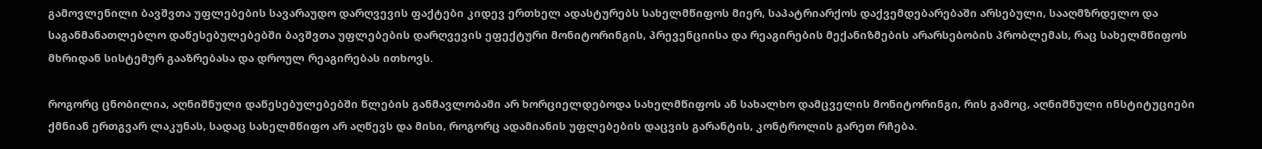გამოვლენილი ბავშვთა უფლებების სავარაუდო დარღვევის ფაქტები კიდევ ერთხელ ადასტურებს სახელმწიფოს მიერ, საპატრიარქოს დაქვემდებარებაში არსებული, სააღმზრდელო და საგანმანათლებლო დაწესებულებებში ბავშვთა უფლებების დარღვევის ეფექტური მონიტორინგის, პრევენციისა და რეაგირების მექანიზმების არარსებობის პრობლემას, რაც სახელმწიფოს მხრიდან სისტემურ გააზრებასა და დროულ რეაგირებას ითხოვს.

როგორც ცნობილია, აღნიშნული დაწესებულებებში წლების განმავლობაში არ ხორციელდებოდა სახელმწიფოს ან სახალხო დამცველის მონიტორინგი, რის გამოც, აღნიშნული ინსტიტუციები ქმნიან ერთგვარ ლაკუნას, სადაც სახელმწიფო არ აღწევს და მისი, როგორც ადამიანის უფლებების დაცვის გარანტის, კონტროლის გარეთ რჩება.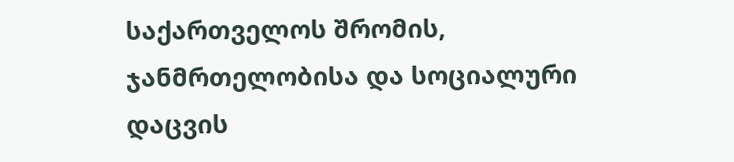საქართველოს შრომის, ჯანმრთელობისა და სოციალური დაცვის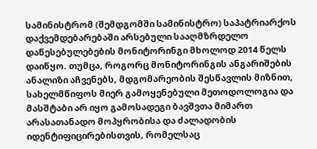სამინისტრომ (შემდგომში სამინისტრო) საპატრიარქოს დაქვემდებარებაში არსებული სააღმზრდელო დაწესებულებების მონიტორინგი მხოლოდ 2014 წელს დაიწყო. თუმცა, როგორც მონიტორინგის ანგარიშების ანალიზი აჩვენებს, მდგომარეობის შესწავლის მიზნით, სახელმწიფოს მიერ გამოყენებული მეთოდოლოგია და მასშტაბი არ იყო გამოსადეგი ბავშვთა მიმართ არასათანადო მოპყრობისა და ძალადობის იდენტიფიცირებისთვის, რომელსაც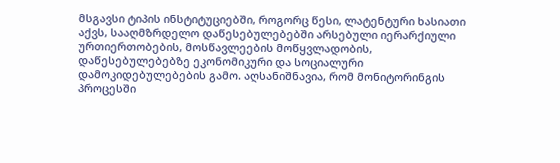მსგავსი ტიპის ინსტიტუციებში, როგორც წესი, ლატენტური ხასიათი აქვს, სააღმზრდელო დაწესებულებებში არსებული იერარქიული ურთიერთობების, მოსწავლეების მოწყვლადობის, დაწესებულებებზე ეკონომიკური და სოციალური დამოკიდებულებების გამო. აღსანიშნავია, რომ მონიტორინგის პროცესში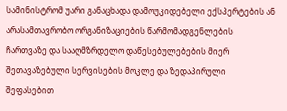სამინისტრომ უარი განაცხადა დამოუკიდებელი ექსპერტების ან არასამთავრობო ორგანიზაციების წარმომადგენლების ჩართვაზე და სააღმზრდელო დაწესებულებების მიერ შეთავაზებული სერვისების მოკლე და ზედაპირული შეფასებით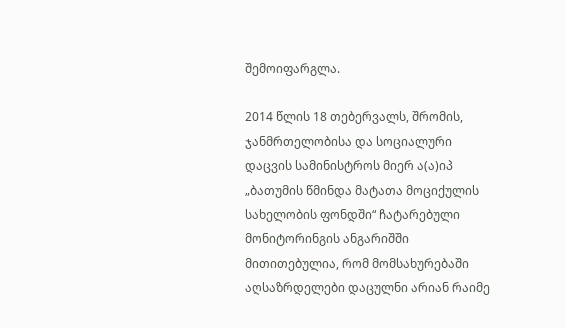შემოიფარგლა.

2014 წლის 18 თებერვალს, შრომის, ჯანმრთელობისა და სოციალური დაცვის სამინისტროს მიერ ა(ა)იპ „ბათუმის წმინდა მატათა მოციქულის სახელობის ფონდში“ ჩატარებული მონიტორინგის ანგარიშში მითითებულია, რომ მომსახურებაში აღსაზრდელები დაცულნი არიან რაიმე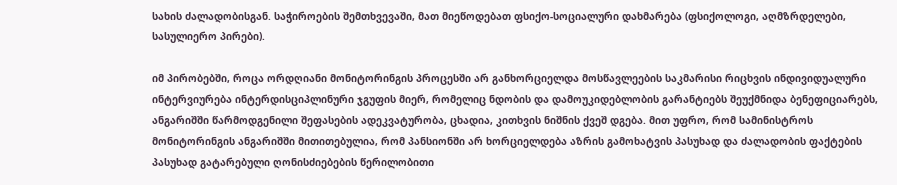სახის ძალადობისგან. საჭიროების შემთხვევაში, მათ მიეწოდებათ ფსიქო-სოციალური დახმარება (ფსიქოლოგი, აღმზრდელები, სასულიერო პირები).

იმ პირობებში, როცა ორდღიანი მონიტორინგის პროცესში არ განხორციელდა მოსწავლეების საკმარისი რიცხვის ინდივიდუალური ინტერვიურება ინტერდისციპლინური ჯგუფის მიერ, რომელიც ნდობის და დამოუკიდებლობის გარანტიებს შეუქმნიდა ბენეფიციარებს, ანგარიშში წარმოდგენილი შეფასების ადეკვატურობა, ცხადია, კითხვის ნიშნის ქვეშ დგება. მით უფრო, რომ სამინისტროს მონიტორინგის ანგარიშში მითითებულია, რომ პანსიონში არ ხორციელდება აზრის გამოხატვის პასუხად და ძალადობის ფაქტების პასუხად გატარებული ღონისძიებების წერილობითი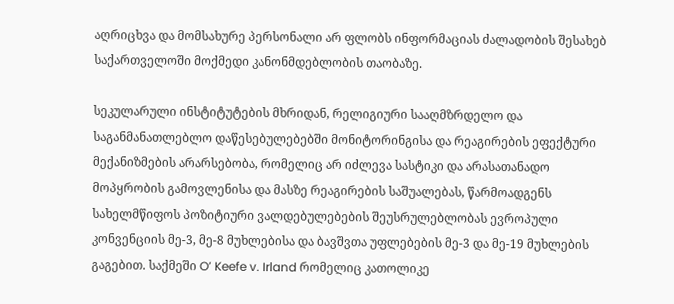აღრიცხვა და მომსახურე პერსონალი არ ფლობს ინფორმაციას ძალადობის შესახებ საქართველოში მოქმედი კანონმდებლობის თაობაზე.

სეკულარული ინსტიტუტების მხრიდან, რელიგიური სააღმზრდელო და საგანმანათლებლო დაწესებულებებში მონიტორინგისა და რეაგირების ეფექტური მექანიზმების არარსებობა, რომელიც არ იძლევა სასტიკი და არასათანადო მოპყრობის გამოვლენისა და მასზე რეაგირების საშუალებას, წარმოადგენს სახელმწიფოს პოზიტიური ვალდებულებების შეუსრულებლობას ევროპული კონვენციის მე-3, მე-8 მუხლებისა და ბავშვთა უფლებების მე-3 და მე-19 მუხლების გაგებით. საქმეში O’ Keefe v. Irland რომელიც კათოლიკე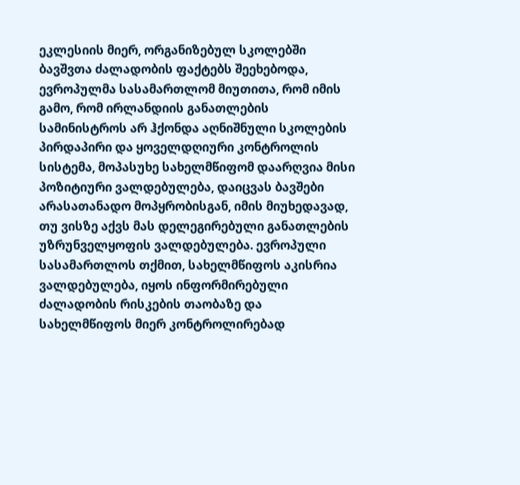ეკლესიის მიერ, ორგანიზებულ სკოლებში ბავშვთა ძალადობის ფაქტებს შეეხებოდა, ევროპულმა სასამართლომ მიუთითა, რომ იმის გამო, რომ ირლანდიის განათლების სამინისტროს არ ჰქონდა აღნიშნული სკოლების პირდაპირი და ყოველდღიური კონტროლის სისტემა, მოპასუხე სახელმწიფომ დაარღვია მისი პოზიტიური ვალდებულება, დაიცვას ბავშები არასათანადო მოპყრობისგან, იმის მიუხედავად, თუ ვისზე აქვს მას დელეგირებული განათლების უზრუნველყოფის ვალდებულება. ევროპული სასამართლოს თქმით, სახელმწიფოს აკისრია ვალდებულება, იყოს ინფორმირებული ძალადობის რისკების თაობაზე და სახელმწიფოს მიერ კონტროლირებად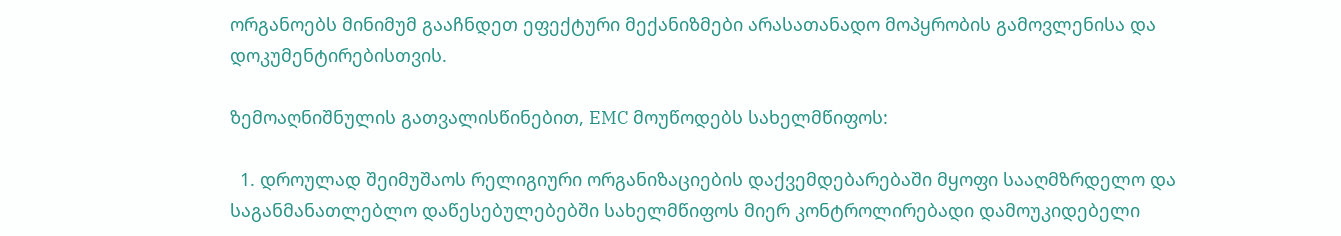ორგანოებს მინიმუმ გააჩნდეთ ეფექტური მექანიზმები არასათანადო მოპყრობის გამოვლენისა და დოკუმენტირებისთვის.

ზემოაღნიშნულის გათვალისწინებით, EMC მოუწოდებს სახელმწიფოს:

  1. დროულად შეიმუშაოს რელიგიური ორგანიზაციების დაქვემდებარებაში მყოფი სააღმზრდელო და საგანმანათლებლო დაწესებულებებში სახელმწიფოს მიერ კონტროლირებადი დამოუკიდებელი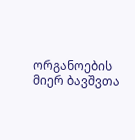ორგანოების მიერ ბავშვთა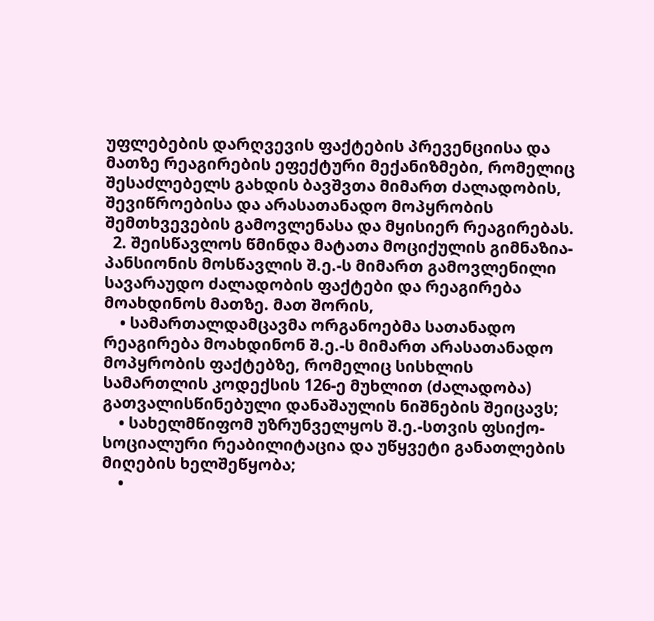უფლებების დარღვევის ფაქტების პრევენციისა და მათზე რეაგირების ეფექტური მექანიზმები, რომელიც შესაძლებელს გახდის ბავშვთა მიმართ ძალადობის, შევიწროებისა და არასათანადო მოპყრობის შემთხვევების გამოვლენასა და მყისიერ რეაგირებას.
  2. შეისწავლოს წმინდა მატათა მოციქულის გიმნაზია-პანსიონის მოსწავლის შ.ე.-ს მიმართ გამოვლენილი სავარაუდო ძალადობის ფაქტები და რეაგირება მოახდინოს მათზე. მათ შორის,
    • სამართალდამცავმა ორგანოებმა სათანადო რეაგირება მოახდინონ შ.ე.-ს მიმართ არასათანადო მოპყრობის ფაქტებზე, რომელიც სისხლის სამართლის კოდექსის 126-ე მუხლით (ძალადობა) გათვალისწინებული დანაშაულის ნიშნების შეიცავს;
    • სახელმწიფომ უზრუნველყოს შ.ე.-სთვის ფსიქო-სოციალური რეაბილიტაცია და უწყვეტი განათლების მიღების ხელშეწყობა;
    •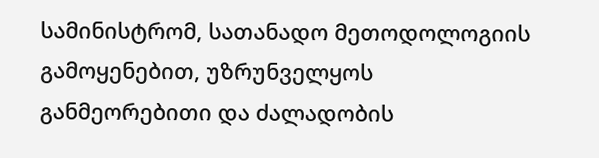სამინისტრომ, სათანადო მეთოდოლოგიის გამოყენებით, უზრუნველყოს განმეორებითი და ძალადობის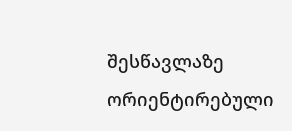შესწავლაზე ორიენტირებული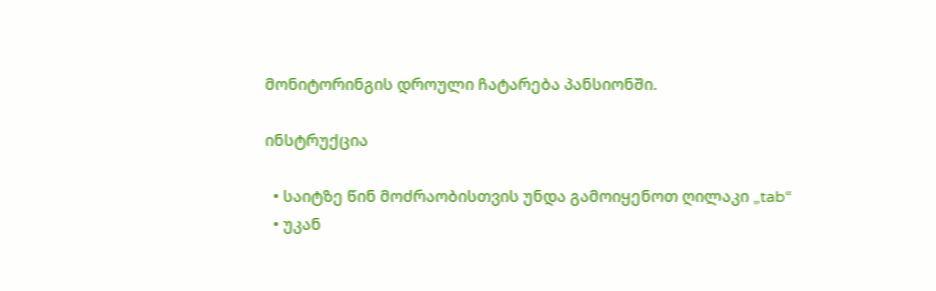მონიტორინგის დროული ჩატარება პანსიონში.

ინსტრუქცია

  • საიტზე წინ მოძრაობისთვის უნდა გამოიყენოთ ღილაკი „tab“
  • უკან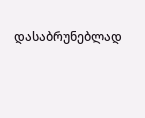დასაბრუნებლად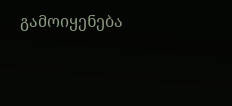გამოიყენება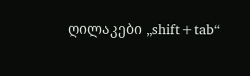ღილაკები „shift+tab“